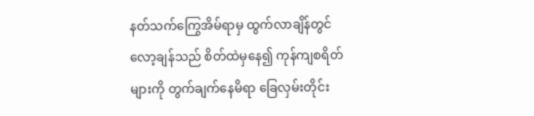နတ်သက်ကြွေအိမ်ရာမှ ထွက်လာချိန်တွင် လော့ချန်သည် စိတ်ထဲမှနေ၍ ကုန်ကျစရိတ်များကို တွက်ချက်နေမိရာ ခြေလှမ်းတိုင်း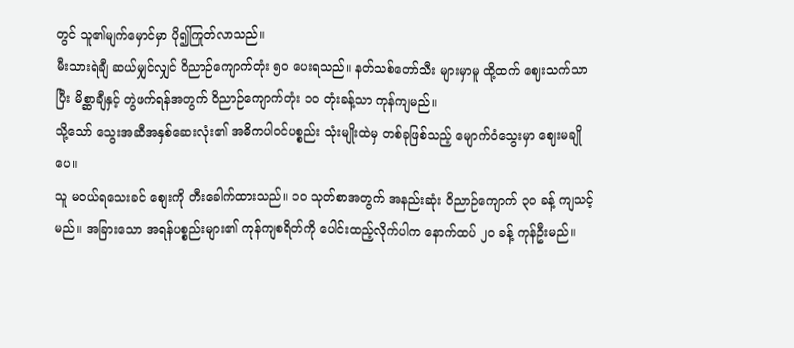တွင် သူ၏မျက်မှောင်မှာ ပို၍ကြုတ်လာသည်။
မီးသားရဲချီ ဆယ်မျှင်လျှင် ဝိညာဉ်ကျောက်တုံး ၅၀ ပေးရသည်။ နတ်သစ်တော်သီး များမှာမူ ထို့ထက် ဈေးသက်သာပြီး မိစ္ဆာချီနှင့် တွဲဖက်ရန်အတွက် ဝိညာဉ်ကျောက်တုံး ၁၀ တုံးခန့်သာ ကုန်ကျမည်။
သို့သော် သွေးအဆီအနှစ်ဆေးလုံး၏ အဓိကပါဝင်ပစ္စည်း သုံးမျိုးထဲမှ တစ်ခုဖြစ်သည့် မျောက်ဝံသွေးမှာ ဈေးမချိုပေ။
သူ မဝယ်ရသေးခင် စျေးကို တီးခေါက်ထားသည်။ ၁၀ သုတ်စာအတွက် အနည်းဆုံး ဝိညာဉ်ကျောက် ၃၀ ခန့် ကျသင့်မည်။ အခြားသော အရန်ပစ္စည်းများ၏ ကုန်ကျစရိတ်ကို ပေါင်းထည့်လိုက်ပါက နောက်ထပ် ၂၀ ခန့် ကုန်ဦးမည်။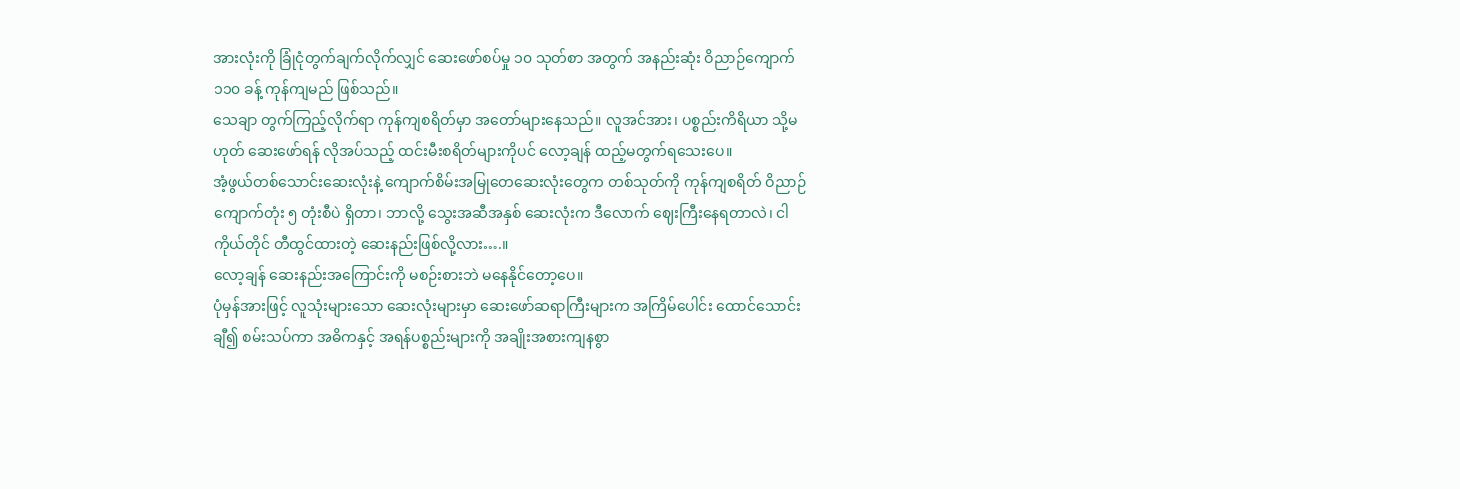အားလုံးကို ခြုံငုံတွက်ချက်လိုက်လျှင် ဆေးဖော်စပ်မှု ၁၀ သုတ်စာ အတွက် အနည်းဆုံး ဝိညာဉ်ကျောက် ၁၁၀ ခန့် ကုန်ကျမည် ဖြစ်သည်။
သေချာ တွက်ကြည့်လိုက်ရာ ကုန်ကျစရိတ်မှာ အတော်များနေသည်။ လူအင်အား၊ ပစ္စည်းကိရိယာ သို့မဟုတ် ဆေးဖော်ရန် လိုအပ်သည့် ထင်းမီးစရိတ်များကိုပင် လော့ချန် ထည့်မတွက်ရသေးပေ။
အံ့ဖွယ်တစ်သောင်းဆေးလုံးနဲ့ ကျောက်စိမ်းအမြုတေဆေးလုံးတွေက တစ်သုတ်ကို ကုန်ကျစရိတ် ဝိညာဉ်ကျောက်တုံး ၅ တုံးစီပဲ ရှိတာ၊ ဘာလို့ သွေးအဆီအနှစ် ဆေးလုံးက ဒီလောက် ဈေးကြီးနေရတာလဲ၊ ငါကိုယ်တိုင် တီထွင်ထားတဲ့ ဆေးနည်းဖြစ်လို့လား….။
လော့ချန် ဆေးနည်းအကြောင်းကို မစဉ်းစားဘဲ မနေနိုင်တော့ပေ။
ပုံမှန်အားဖြင့် လူသုံးများသော ဆေးလုံးများမှာ ဆေးဖော်ဆရာကြီးများက အကြိမ်ပေါင်း ထောင်သောင်းချီ၍ စမ်းသပ်ကာ အဓိကနှင့် အရန်ပစ္စည်းများကို အချိုးအစားကျနစွာ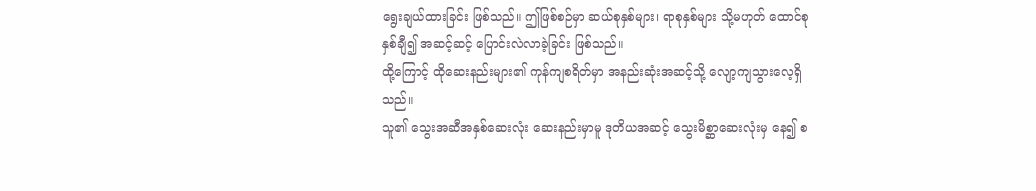ရွေးချယ်ထားခြင်း ဖြစ်သည်။ ဤဖြစ်စဉ်မှာ ဆယ်စုနှစ်များ၊ ရာစုနှစ်များ သို့မဟုတ် ထောင်စုနှစ်ချီ၍ အဆင့်ဆင့် ပြောင်းလဲလာခဲ့ခြင်း ဖြစ်သည်။
ထို့ကြောင့် ထိုဆေးနည်းများ၏ ကုန်ကျစရိတ်မှာ အနည်းဆုံးအဆင့်သို့ လျော့ကျသွားလေ့ရှိသည်။
သူ၏ သွေးအဆီအနှစ်ဆေးလုံး ဆေးနည်းမှာမူ ဒုတိယအဆင့် သွေးမိစ္ဆာဆေးလုံးမှ နေ၍ စ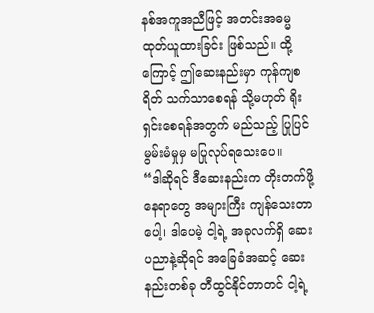နစ်အကူအညီဖြင့် အတင်းအဓမ္မ ထုတ်ယူထားခြင်း ဖြစ်သည်။ ထို့ကြောင့် ဤဆေးနည်းမှာ ကုန်ကျစရိတ် သက်သာစေရန် သို့မဟုတ် ရိုးရှင်းစေရန်အတွက် မည်သည့် ပြုပြင်မွမ်းမံမှုမှ မပြုလုပ်ရသေးပေ။
“ဒါဆိုရင် ဒီဆေးနည်းက တိုးတက်ဖို့ နေရာတွေ အများကြီး ကျန်သေးတာပေါ့၊ ဒါပေမဲ့ ငါ့ရဲ့ အခုလက်ရှိ ဆေးပညာနဲ့ဆိုရင် အခြေခံအဆင့် ဆေးနည်းတစ်ခု တီထွင်နိုင်တာတင် ငါ့ရဲ့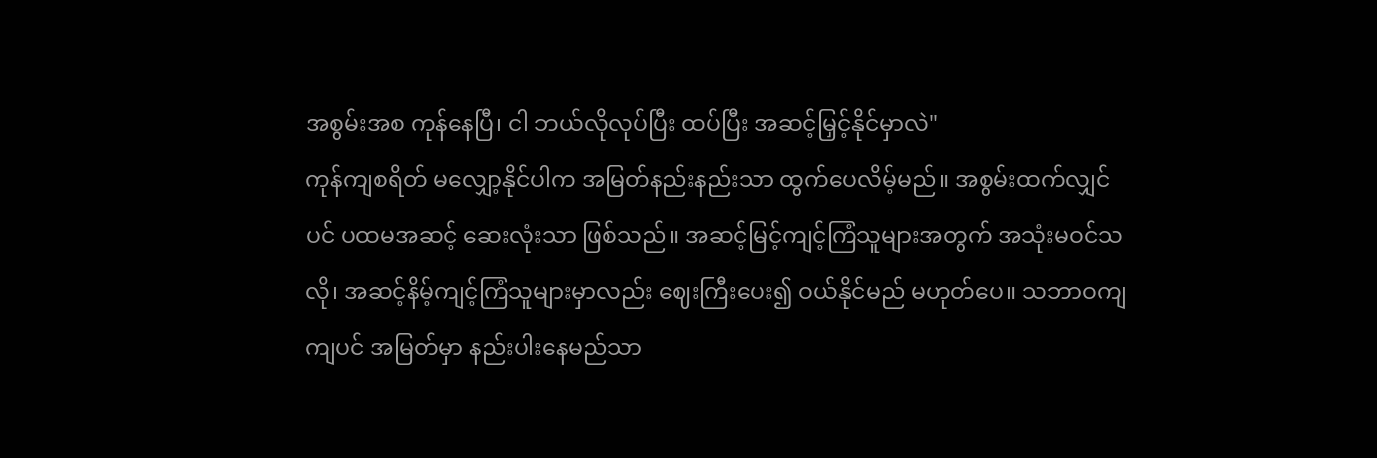အစွမ်းအစ ကုန်နေပြီ၊ ငါ ဘယ်လိုလုပ်ပြီး ထပ်ပြီး အဆင့်မြှင့်နိုင်မှာလဲ"
ကုန်ကျစရိတ် မလျှော့နိုင်ပါက အမြတ်နည်းနည်းသာ ထွက်ပေလိမ့်မည်။ အစွမ်းထက်လျှင်ပင် ပထမအဆင့် ဆေးလုံးသာ ဖြစ်သည်။ အဆင့်မြင့်ကျင့်ကြံသူများအတွက် အသုံးမဝင်သလို၊ အဆင့်နိမ့်ကျင့်ကြံသူများမှာလည်း ဈေးကြီးပေး၍ ဝယ်နိုင်မည် မဟုတ်ပေ။ သဘာဝကျကျပင် အမြတ်မှာ နည်းပါးနေမည်သာ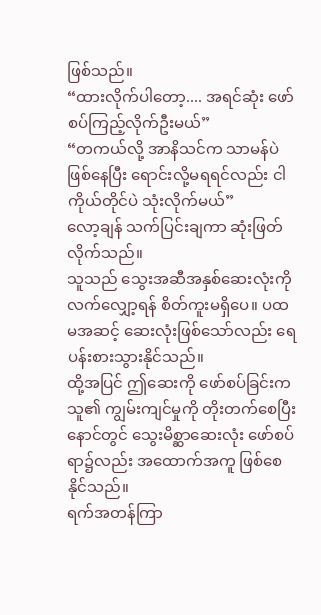ဖြစ်သည်။
“ထားလိုက်ပါတော့.... အရင်ဆုံး ဖော်စပ်ကြည့်လိုက်ဦးမယ်”
“တကယ်လို့ အာနိသင်က သာမန်ပဲ ဖြစ်နေပြီး ရောင်းလို့မရရင်လည်း ငါကိုယ်တိုင်ပဲ သုံးလိုက်မယ်”
လော့ချန် သက်ပြင်းချကာ ဆုံးဖြတ်လိုက်သည်။
သူသည် သွေးအဆီအနှစ်ဆေးလုံးကို လက်လျှော့ရန် စိတ်ကူးမရှိပေ။ ပထမအဆင့် ဆေးလုံးဖြစ်သော်လည်း ရေပန်းစားသွားနိုင်သည်။
ထို့အပြင် ဤဆေးကို ဖော်စပ်ခြင်းက သူ၏ ကျွမ်းကျင်မှုကို တိုးတက်စေပြီး နောင်တွင် သွေးမိစ္ဆာဆေးလုံး ဖော်စပ်ရာ၌လည်း အထောက်အကူ ဖြစ်စေနိုင်သည်။
ရက်အတန်ကြာ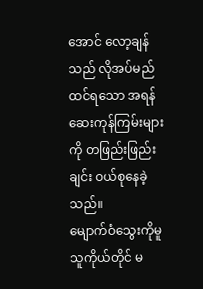အောင် လော့ချန်သည် လိုအပ်မည်ထင်ရသော အရန်ဆေးကုန်ကြမ်းများကို တဖြည်းဖြည်းချင်း ဝယ်စုနေခဲ့သည်။
မျောက်ဝံသွေးကိုမူ သူကိုယ်တိုင် မ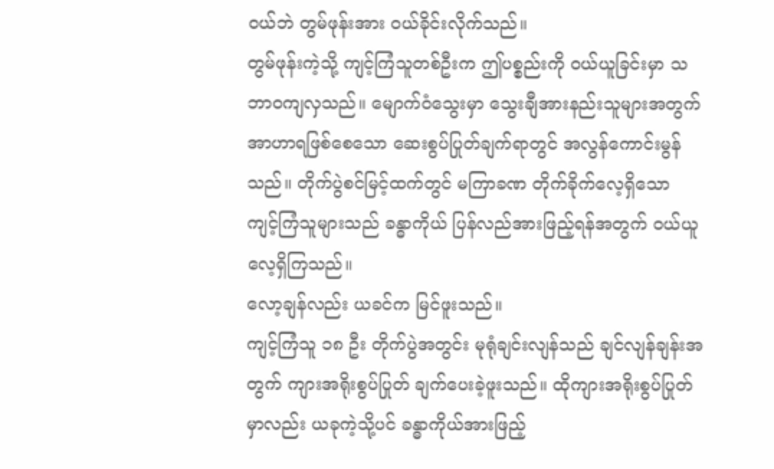ဝယ်ဘဲ တွမ်ဖုန်းအား ဝယ်ခိုင်းလိုက်သည်။
တွမ်ဖုန်းကဲ့သို့ ကျင့်ကြံသူတစ်ဦးက ဤပစ္စည်းကို ဝယ်ယူခြင်းမှာ သဘာဝကျလှသည်။ မျောက်ဝံသွေးမှာ သွေးချီအားနည်းသူများအတွက် အာဟာရဖြစ်စေသော ဆေးစွပ်ပြုတ်ချက်ရာတွင် အလွန်ကောင်းမွန်သည်။ တိုက်ပွဲစင်မြင့်ထက်တွင် မကြာခဏ တိုက်ခိုက်လေ့ရှိသော ကျင့်ကြံသူများသည် ခန္ဓာကိုယ် ပြန်လည်အားဖြည့်ရန်အတွက် ဝယ်ယူလေ့ရှိကြသည်။
လော့ချန်လည်း ယခင်က မြင်ဖူးသည်။
ကျင့်ကြံသူ ၁၈ ဦး တိုက်ပွဲအတွင်း မုရုံချင်းလျန်သည် ချင်လျန်ချန်းအတွက် ကျားအရိုးစွပ်ပြုတ် ချက်ပေးခဲ့ဖူးသည်။ ထိုကျားအရိုးစွပ်ပြုတ်မှာလည်း ယခုကဲ့သို့ပင် ခန္ဓာကိုယ်အားဖြည့်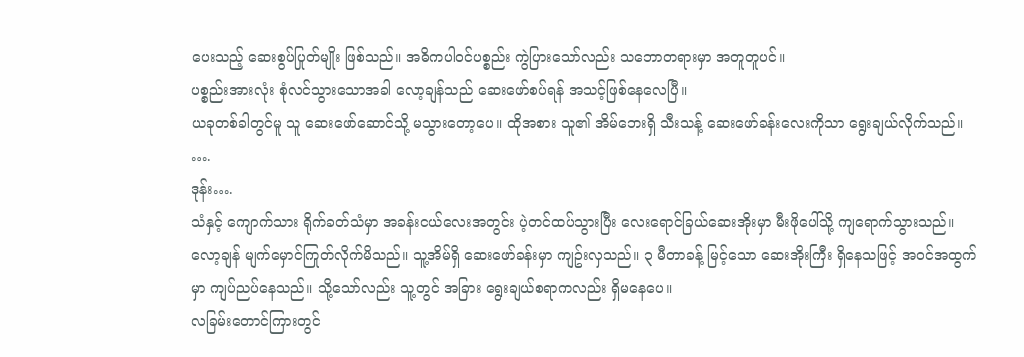ပေးသည့် ဆေးစွပ်ပြုတ်မျိုး ဖြစ်သည်။ အဓိကပါဝင်ပစ္စည်း ကွဲပြားသော်လည်း သဘောတရားမှာ အတူတူပင်။
ပစ္စည်းအားလုံး စုံလင်သွားသောအခါ လော့ချန်သည် ဆေးဖော်စပ်ရန် အသင့်ဖြစ်နေလေပြီ။
ယခုတစ်ခါတွင်မူ သူ ဆေးဖော်ဆောင်သို့ မသွားတော့ပေ။ ထိုအစား သူ၏ အိမ်ဘေးရှိ သီးသန့် ဆေးဖော်ခန်းလေးကိုသာ ရွေးချယ်လိုက်သည်။
….
ဒုန်း….
သံနှင့် ကျောက်သား ရိုက်ခတ်သံမှာ အခန်းငယ်လေးအတွင်း ပဲ့တင်ထပ်သွားပြီး လေးရောင်ခြယ်ဆေးအိုးမှာ မီးဖိုပေါ်သို့ ကျရောက်သွားသည်။
လော့ချန် မျက်မှောင်ကြုတ်လိုက်မိသည်။ သူ့အိမ်ရှိ ဆေးဖော်ခန်းမှာ ကျဥ်းလှသည်။ ၃ မီတာခန့် မြင့်သော ဆေးအိုးကြီး ရှိနေသဖြင့် အဝင်အထွက်မှာ ကျပ်ညပ်နေသည်။ သို့သော်လည်း သူ့တွင် အခြား ရွေးချယ်စရာကလည်း ရှိမနေပေ။
လခြမ်းတောင်ကြားတွင်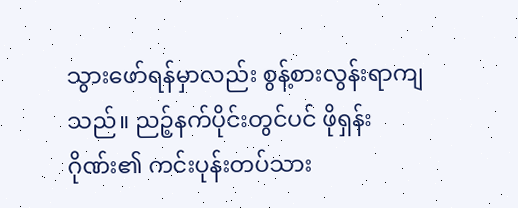သွားဖော်ရန်မှာလည်း စွန့်စားလွန်းရာကျသည်။ ညဉ့်နက်ပိုင်းတွင်ပင် ဖိုရှန်းဂိုဏ်း၏ ကင်းပုန်းတပ်သား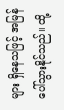များ ရှိနေသဖြင့် အမြန်ပေါ်သွားနိုင်သည်။ ထို့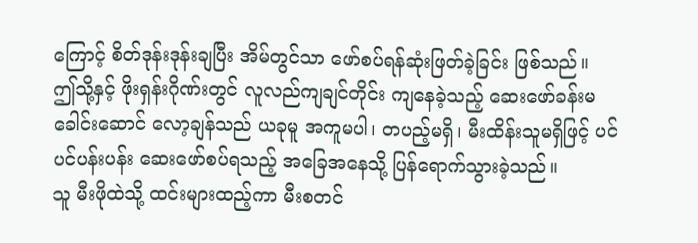ကြောင့် စိတ်ဒုန်းဒုန်းချပြီး အိမ်တွင်သာ ဖော်စပ်ရန်ဆုံးဖြတ်ခဲ့ခြင်း ဖြစ်သည်။
ဤသို့နှင့် ဖိုးရှန်းဂိုဏ်းတွင် လူလည်ကျချင်တိုင်း ကျနေခဲ့သည့် ဆေးဖော်ခန်းမခေါင်းဆောင် လော့ချန်သည် ယခုမူ အကူမပါ၊ တပည့်မရှိ၊ မီးထိန်းသူမရှိဖြင့် ပင်ပင်ပန်းပန်း ဆေးဖော်စပ်ရသည့် အခြေအနေသို့ ပြန်ရောက်သွားခဲ့သည်။
သူ မီးဖိုထဲသို့ ထင်းများထည့်ကာ မီးစတင်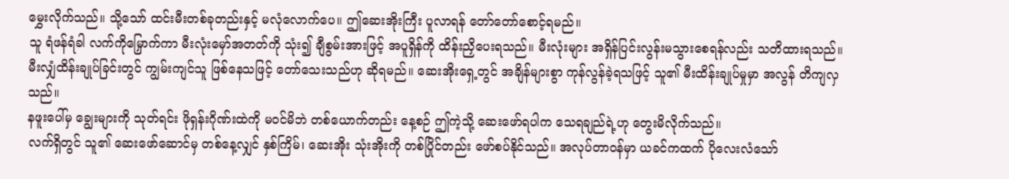မွှေးလိုက်သည်။ သို့သော် ထင်းမီးတစ်ခုတည်းနှင့် မလုံလောက်ပေ။ ဤဆေးအိုးကြီး ပူလာရန် တော်တော်စောင့်ရမည်။
သူ ရံဖန်ရံခါ လက်ကိုမြှောက်ကာ မီးလုံးမှော်အတတ်ကို သုံး၍ ချီစွမ်းအားဖြင့် အပူရှိန်ကို ထိန်းညှိပေးရသည်။ မီးလုံးများ အရှိန်ပြင်းလွန်းမသွားစေရန်လည်း သတိထားရသည်။
မီးလျှံထိန်းချုပ်ခြင်းတွင် ကျွမ်းကျင်သူ ဖြစ်နေသဖြင့် တော်သေးသည်ဟု ဆိုရမည်။ ဆေးအိုးရှေ့တွင် အချိန်များစွာ ကုန်လွန်ခဲ့ရသဖြင့် သူ၏ မီးထိန်းချုပ်မှုမှာ အလွန် တိကျလှသည်။
နဖူးပေါ်မှ ချွေးများကို သုတ်ရင်း ဖိုရှန်းဂိုဏ်းထဲကို မဝင်မိဘဲ တစ်ယောက်တည်း နေ့စဉ် ဤကဲ့သို့ ဆေးဖော်ရပါက သေရချည်ရဲ့ဟု တွေးမိလိုက်သည်။
လက်ရှိတွင် သူ၏ ဆေးဖော်ဆောင်မှ တစ်နေ့လျှင် နှစ်ကြိမ်၊ ဆေးအိုး သုံးအိုးကို တစ်ပြိုင်တည်း ဖော်စပ်နိုင်သည်။ အလုပ်တာဝန်မှာ ယခင်ကထက် ပိုလေးလံသော်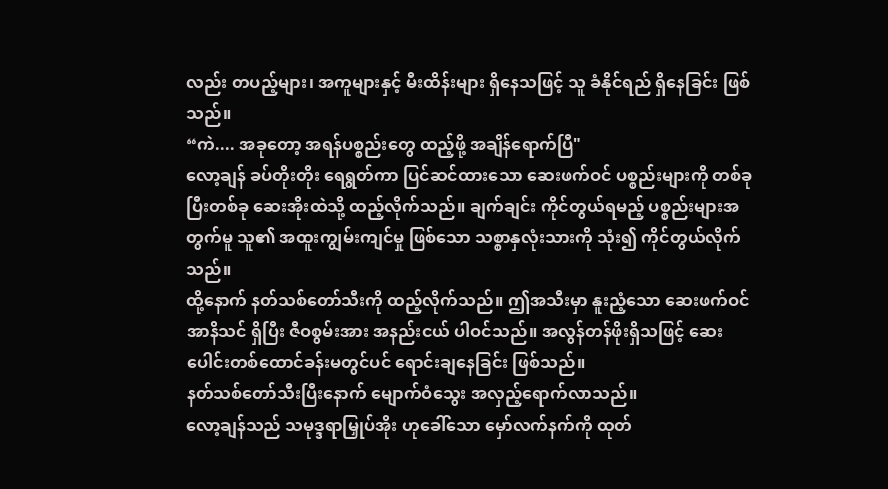လည်း တပည့်များ၊ အကူများနှင့် မီးထိန်းများ ရှိနေသဖြင့် သူ ခံနိုင်ရည် ရှိနေခြင်း ဖြစ်သည်။
“ကဲ.... အခုတော့ အရန်ပစ္စည်းတွေ ထည့်ဖို့ အချိန်ရောက်ပြီ"
လော့ချန် ခပ်တိုးတိုး ရေရွတ်ကာ ပြင်ဆင်ထားသော ဆေးဖက်ဝင် ပစ္စည်းများကို တစ်ခုပြီးတစ်ခု ဆေးအိုးထဲသို့ ထည့်လိုက်သည်။ ချက်ချင်း ကိုင်တွယ်ရမည့် ပစ္စည်းများအတွက်မူ သူ၏ အထူးကျွမ်းကျင်မှု ဖြစ်သော သစ္စာနှလုံးသားကို သုံး၍ ကိုင်တွယ်လိုက်သည်။
ထို့နောက် နတ်သစ်တော်သီးကို ထည့်လိုက်သည်။ ဤအသီးမှာ နူးညံ့သော ဆေးဖက်ဝင် အာနိသင် ရှိပြီး ဇီဝစွမ်းအား အနည်းငယ် ပါဝင်သည်။ အလွန်တန်ဖိုးရှိသဖြင့် ဆေးပေါင်းတစ်ထောင်ခန်းမတွင်ပင် ရောင်းချနေခြင်း ဖြစ်သည်။
နတ်သစ်တော်သီးပြီးနောက် မျောက်ဝံသွေး အလှည့်ရောက်လာသည်။
လော့ချန်သည် သမုဒ္ဒရာမြှုပ်အိုး ဟုခေါ်သော မှော်လက်နက်ကို ထုတ်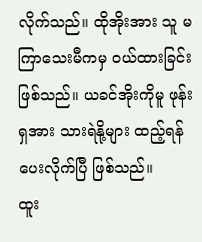လိုက်သည်။ ထိုအိုးအား သူ မကြာသေးမီကမှ ဝယ်ထားခြင်း ဖြစ်သည်။ ယခင်အိုးကိုမူ ဖုန်းရှအား သားရဲနို့များ ထည့်ရန် ပေးလိုက်ပြီ ဖြစ်သည်။
ထူး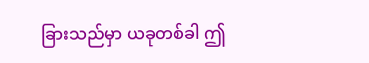ခြားသည်မှာ ယခုတစ်ခါ ဤ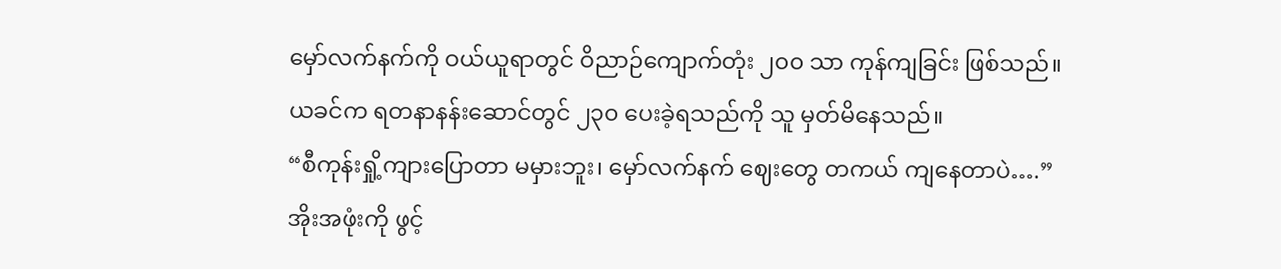မှော်လက်နက်ကို ဝယ်ယူရာတွင် ဝိညာဉ်ကျောက်တုံး ၂၀၀ သာ ကုန်ကျခြင်း ဖြစ်သည်။ ယခင်က ရတနာနန်းဆောင်တွင် ၂၃၀ ပေးခဲ့ရသည်ကို သူ မှတ်မိနေသည်။
“စီကုန်းရှို့ကျားပြောတာ မမှားဘူး၊ မှော်လက်နက် ဈေးတွေ တကယ် ကျနေတာပဲ….”
အိုးအဖုံးကို ဖွင့်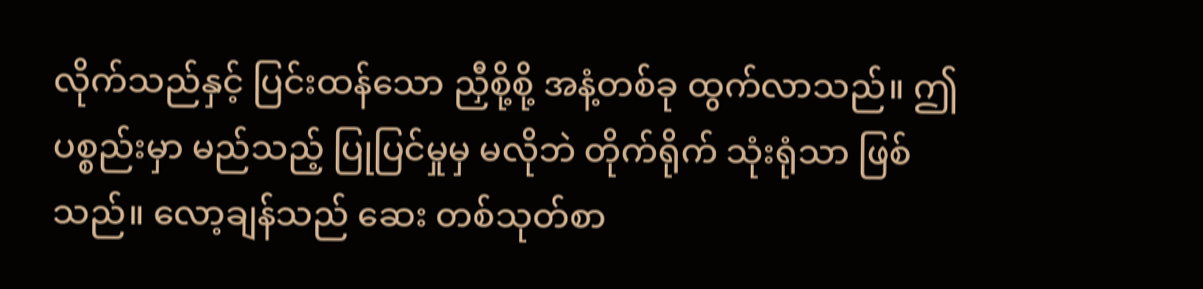လိုက်သည်နှင့် ပြင်းထန်သော ညှီစို့စို့ အနံ့တစ်ခု ထွက်လာသည်။ ဤပစ္စည်းမှာ မည်သည့် ပြုပြင်မှုမှ မလိုဘဲ တိုက်ရိုက် သုံးရုံသာ ဖြစ်သည်။ လော့ချန်သည် ဆေး တစ်သုတ်စာ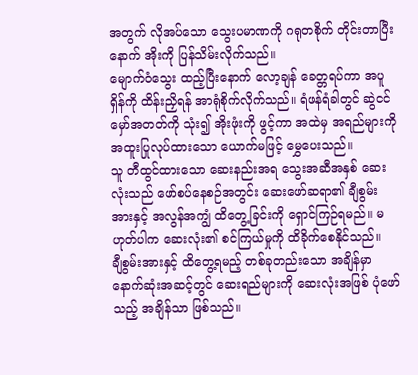အတွက် လိုအပ်သော သွေးပမာဏကို ဂရုတစိုက် တိုင်းတာပြီးနောက် အိုးကို ပြန်သိမ်းလိုက်သည်။
မျောက်ဝံသွေး ထည့်ပြီးနောက် လော့ချန် ခေတ္တရပ်ကာ အပူရှိန်ကို ထိန်းညှိရန် အာရုံစိုက်လိုက်သည်။ ရံဖန်ရံခါတွင် ဆွဲငင်မှော်အတတ်ကို သုံး၍ အိုးဖုံးကို ဖွင့်ကာ အထဲမှ အရည်များကို အထူးပြုလုပ်ထားသော ယောက်မဖြင့် မွှေပေးသည်။
သူ တီထွင်ထားသော ဆေးနည်းအရ သွေးအဆီအနှစ် ဆေးလုံးသည် ဖော်စပ်နေစဉ်အတွင်း ဆေးဖော်ဆရာ၏ ချီစွမ်းအားနှင့် အလွန်အကျွံ ထိတွေ့ခြင်းကို ရှောင်ကြဉ်ရမည်။ မဟုတ်ပါက ဆေးလုံး၏ စင်ကြယ်မှုကို ထိခိုက်စေနိုင်သည်။
ချီစွမ်းအားနှင့် ထိတွေ့ရမည့် တစ်ခုတည်းသော အချိန်မှာ နောက်ဆုံးအဆင့်တွင် ဆေးရည်များကို ဆေးလုံးအဖြစ် ပုံဖော်သည့် အချိန်သာ ဖြစ်သည်။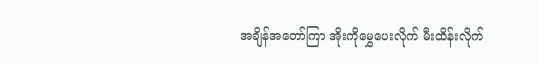အချိန်အတော်ကြာ အိုးကိုမွှေပေးလိုက် မီးထိန်းလိုက်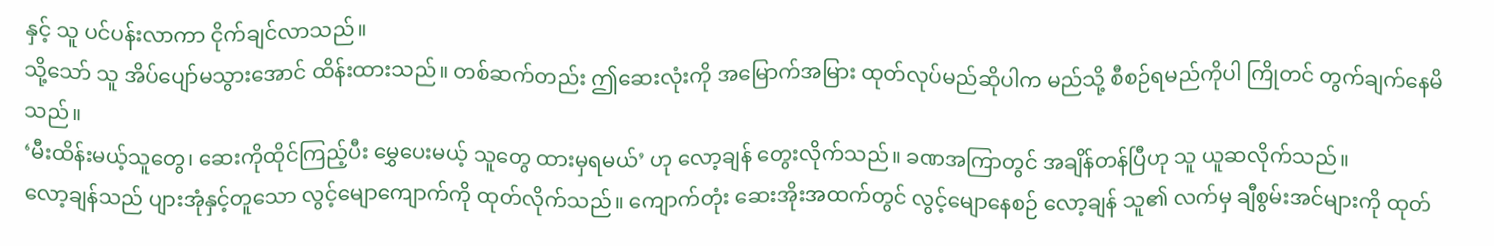နှင့် သူ ပင်ပန်းလာကာ ငိုက်ချင်လာသည်။
သို့သော် သူ အိပ်ပျော်မသွားအောင် ထိန်းထားသည်။ တစ်ဆက်တည်း ဤဆေးလုံးကို အမြောက်အမြား ထုတ်လုပ်မည်ဆိုပါက မည်သို့ စီစဉ်ရမည်ကိုပါ ကြိုတင် တွက်ချက်နေမိသည်။
‘မီးထိန်းမယ့်သူတွေ၊ ဆေးကိုထိုင်ကြည့်ပီး မွှေပေးမယ့် သူတွေ ထားမှရမယ်’ ဟု လော့ချန် တွေးလိုက်သည်။ ခဏအကြာတွင် အချိန်တန်ပြီဟု သူ ယူဆလိုက်သည်။
လော့ချန်သည် ပျားအုံနှင့်တူသော လွင့်မျောကျောက်ကို ထုတ်လိုက်သည်။ ကျောက်တုံး ဆေးအိုးအထက်တွင် လွင့်မျောနေစဉ် လော့ချန် သူ၏ လက်မှ ချီစွမ်းအင်များကို ထုတ်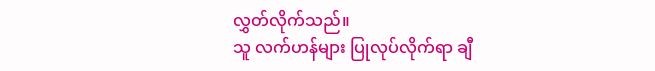လွှတ်လိုက်သည်။
သူ လက်ဟန်များ ပြုလုပ်လိုက်ရာ ချီ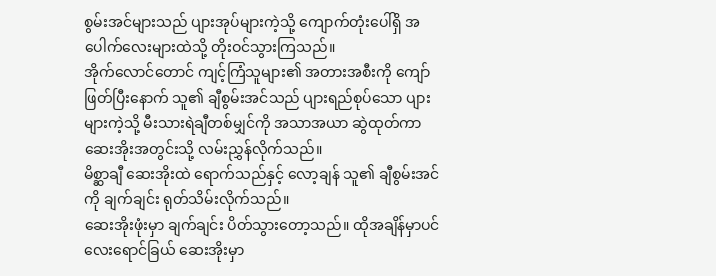စွမ်းအင်များသည် ပျားအုပ်များကဲ့သို့ ကျောက်တုံးပေါ်ရှိ အပေါက်လေးများထဲသို့ တိုးဝင်သွားကြသည်။
အိုက်လောင်တောင် ကျင့်ကြံသူများ၏ အတားအစီးကို ကျော်ဖြတ်ပြီးနောက် သူ၏ ချီစွမ်းအင်သည် ပျားရည်စုပ်သော ပျားများကဲ့သို့ မီးသားရဲချီတစ်မျှင်ကို အသာအယာ ဆွဲထုတ်ကာ ဆေးအိုးအတွင်းသို့ လမ်းညွှန်လိုက်သည်။
မိစ္ဆာချီ ဆေးအိုးထဲ ရောက်သည်နှင့် လော့ချန် သူ၏ ချီစွမ်းအင်ကို ချက်ချင်း ရုတ်သိမ်းလိုက်သည်။
ဆေးအိုးဖုံးမှာ ချက်ချင်း ပိတ်သွားတော့သည်။ ထိုအချိန်မှာပင် လေးရောင်ခြယ် ဆေးအိုးမှာ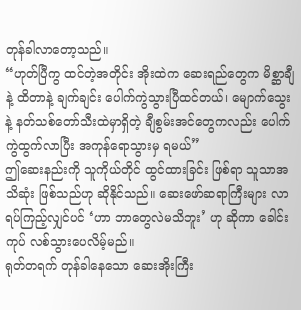တုန်ခါလာတော့သည်။
“ဟုတ်ပြီကွ ထင်တဲ့အတိုင်း အိုးထဲက ဆေးရည်တွေက မိစ္ဆာချီနဲ့ ထိတာနဲ့ ချက်ချင်း ပေါက်ကွဲသွားပြီထင်တယ်၊ မျောက်သွေးနဲ့ နတ်သစ်တော်သီးထဲမှာရှိတဲ့ ချီစွမ်းအင်တွေကလည်း ပေါက်ကွဲထွက်လာပြီး အကုန်ရောသွားမှ ရမယ်”
ဤဆေးနည်းကို သူကိုယ်တိုင် ထွင်ထားခြင်း ဖြစ်ရာ သူသာအသိဆုံး ဖြစ်သည်ဟု ဆိုနိုင်သည်။ ဆေးဖော်ဆရာကြီးများ လာရပ်ကြည့်လျှင်ပင် ‘ဟာ ဘာတွေလဲမသိဘူး’ ဟု ဆိုကာ ခေါင်းကုပ် လစ်သွားပေလိမ့်မည်။
ရုတ်တရက် တုန်ခါနေသော ဆေးအိုးကြီး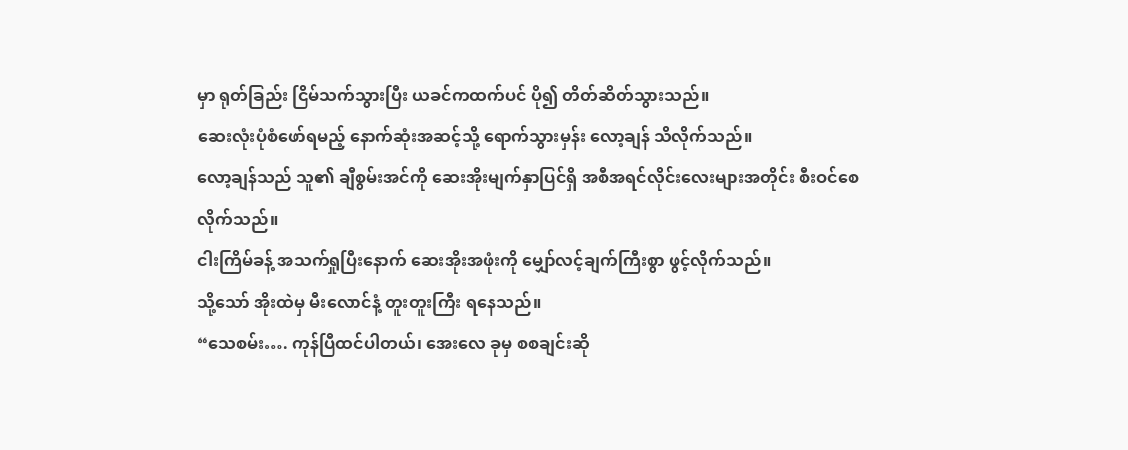မှာ ရုတ်ခြည်း ငြိမ်သက်သွားပြီး ယခင်ကထက်ပင် ပို၍ တိတ်ဆိတ်သွားသည်။
ဆေးလုံးပုံစံဖော်ရမည့် နောက်ဆုံးအဆင့်သို့ ရောက်သွားမှန်း လော့ချန် သိလိုက်သည်။
လော့ချန်သည် သူ၏ ချီစွမ်းအင်ကို ဆေးအိုးမျက်နှာပြင်ရှိ အစီအရင်လိုင်းလေးများအတိုင်း စီးဝင်စေလိုက်သည်။
ငါးကြိမ်ခန့် အသက်ရှုပြီးနောက် ဆေးအိုးအဖုံးကို မျှော်လင့်ချက်ကြီးစွာ ဖွင့်လိုက်သည်။
သို့သော် အိုးထဲမှ မီးလောင်နံ့ တူးတူးကြီး ရနေသည်။
“သေစမ်း…. ကုန်ပြီထင်ပါတယ်၊ အေးလေ ခုမှ စစချင်းဆို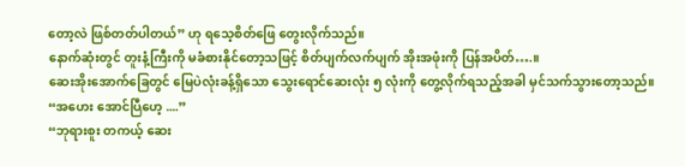တော့လဲ ဖြစ်တတ်ပါတယ်” ဟု ရသေ့စိတ်ဖြေ တွေးလိုက်သည်။
နောက်ဆုံးတွင် တူးနံ့ကြီးကို မခံစားနိုင်တော့သဖြင့် စိတ်ပျက်လက်ပျက် အိုးအဖုံးကို ပြန်အပိတ်….။
ဆေးအိုးအောက်ခြေတွင် မြေပဲလုံးခန့်ရှိသော သွေးရောင်ဆေးလုံး ၅ လုံးကို တွေ့လိုက်ရသည့်အခါ မှင်သက်သွားတော့သည်။
“အဟေး အောင်ပြီဟေ့ ....”
“ဘုရားစူး တကယ့် ဆေး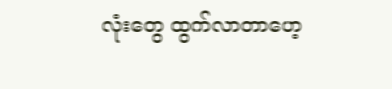လုံးတွေ ထွက်လာတာဟေ့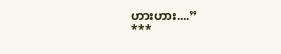ဟားဟား....”
***